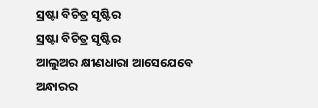ସ୍ରଷ୍ଟା ବିଚିତ୍ର ସୃଷ୍ଟିର
ସ୍ରଷ୍ଟା ବିଚିତ୍ର ସୃଷ୍ଟିର
ଆଲୁଅର କ୍ଷୀଣଧାରା ଆସେଯେବେ
ଅନ୍ଧାରର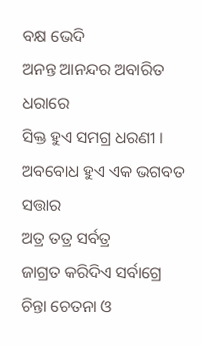ବକ୍ଷ ଭେଦି
ଅନନ୍ତ ଆନନ୍ଦର ଅବାରିତ ଧରାରେ
ସିକ୍ତ ହୁଏ ସମଗ୍ର ଧରଣୀ ।
ଅବବୋଧ ହୁଏ ଏକ ଭଗବତ ସତ୍ତାର
ଅତ୍ର ତତ୍ର ସର୍ବତ୍ର
ଜାଗ୍ରତ କରିଦିଏ ସର୍ବାଗ୍ରେ
ଚିନ୍ତା ଚେତନା ଓ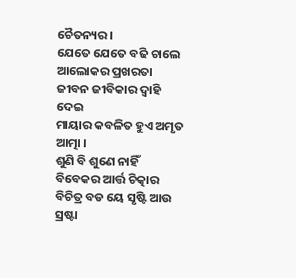ଚୈତନ୍ୟର ।
ଯେତେ ଯେତେ ବଢି ଚାଲେ
ଆଲୋକର ପ୍ରଖରତା
ଜୀବନ ଜୀବିକାର ଦ୍ୱାହି ଦେଇ
ମାୟାର କବଳିତ ହୁଏ ଅମୃତ ଆତ୍ମା ।
ଶୁଣି ବି ଶୁଣେ ନାହିଁ
ବିବେକର ଆର୍ତ୍ତ ଚିତ୍କାର
ବିଚିତ୍ର ବଡ ୟେ ସୃଷ୍ଟି ଆଉ ସ୍ରଷ୍ଟା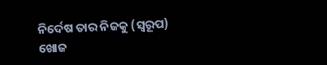ନିର୍ଦେଷ ତାର ନିଜକୁ (ସ୍ୱରୂପ)
ଖୋଜ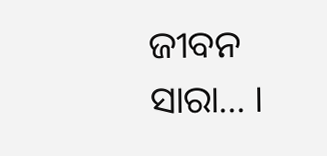ଜୀବନ ସାରା... ।